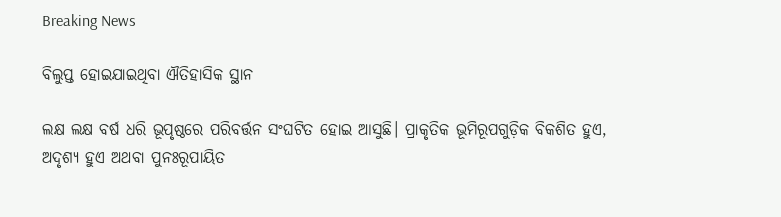Breaking News

ବିଲୁପ୍ତ ହୋଇଯାଇଥିବା ଐତିହାସିକ ସ୍ଥାନ

ଲକ୍ଷ ଲକ୍ଷ ବର୍ଷ ଧରି ଭୂପୃଷ୍ଠରେ ପରିବର୍ତ୍ତନ ସଂଘଟିତ ହୋଇ ଆସୁଛି। ପ୍ରାକୃତିକ ଭୂମିରୂପଗୁଡ଼ିକ ବିକଶିତ ହୁଏ, ଅଦୃଶ୍ୟ ହୁଏ ଅଥବା ପୁନଃରୂପାୟିତ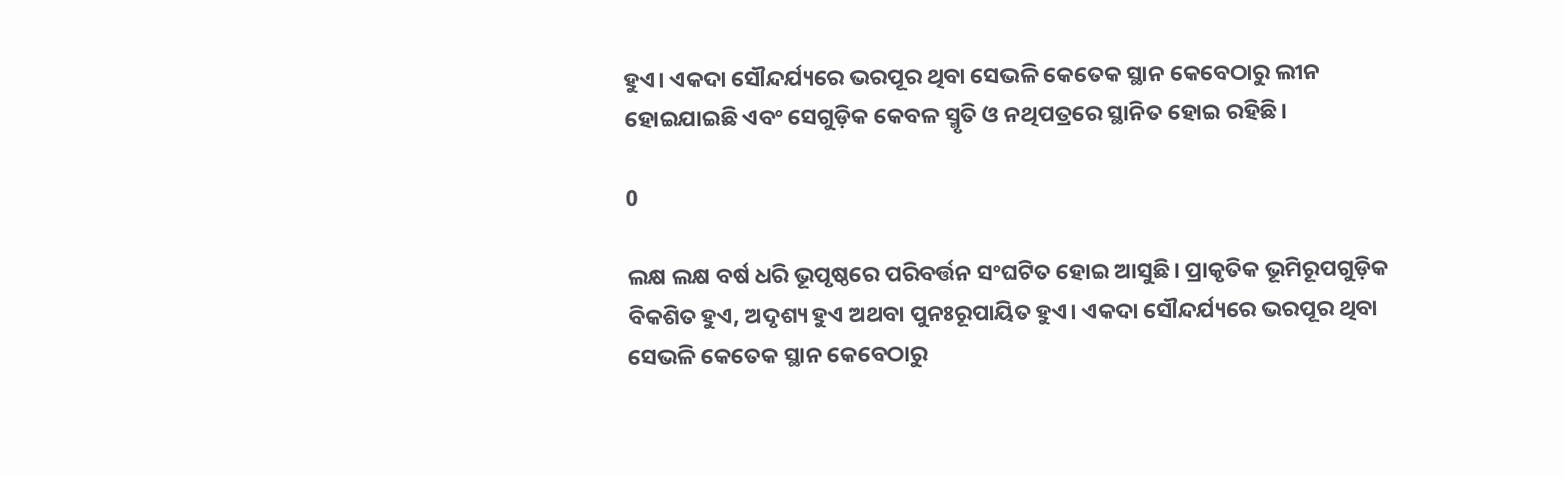ହୁଏ। ଏକଦା ସୌନ୍ଦର୍ଯ୍ୟରେ ଭରପୂର ଥିବା ସେଭଳି କେତେକ ସ୍ଥାନ କେବେଠାରୁ ଲୀନ ହୋଇଯାଇଛି ଏବଂ ସେଗୁଡ଼ିକ କେବଳ ସ୍ମୃତି ଓ ନଥିପତ୍ରରେ ସ୍ଥାନିତ ହୋଇ ରହିଛି।

0

ଲକ୍ଷ ଲକ୍ଷ ବର୍ଷ ଧରି ଭୂପୃଷ୍ଠରେ ପରିବର୍ତ୍ତନ ସଂଘଟିତ ହୋଇ ଆସୁଛି। ପ୍ରାକୃତିକ ଭୂମିରୂପଗୁଡ଼ିକ ବିକଶିତ ହୁଏ, ଅଦୃଶ୍ୟ ହୁଏ ଅଥବା ପୁନଃରୂପାୟିତ ହୁଏ। ଏକଦା ସୌନ୍ଦର୍ଯ୍ୟରେ ଭରପୂର ଥିବା ସେଭଳି କେତେକ ସ୍ଥାନ କେବେଠାରୁ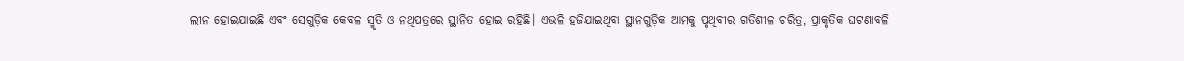ଲୀନ ହୋଇଯାଇଛି ଏବଂ ସେଗୁଡ଼ିକ କେବଳ ସ୍ମୃତି ଓ ନଥିପତ୍ରରେ ସ୍ଥାନିତ ହୋଇ ରହିଛି। ଏଭଳି ହଜିଯାଇଥିବା ସ୍ଥାନଗୁଡ଼ିକ ଆମକୁ ପୃଥିବୀର ଗତିଶୀଳ ଚରିତ୍ର, ପ୍ରାକୃତିକ ଘଟଣାବଳି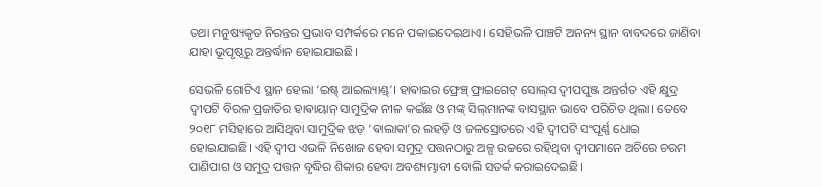ତଥା ମନୁଷ୍ୟକୃତ ନିରନ୍ତର ପ୍ରଭାବ ସମ୍ପର୍କରେ ମନେ ପକାଇଦେଇଥାଏ। ସେହିଭଳି ପାଞ୍ଚଟି ଅନନ୍ୟ ସ୍ଥାନ ବାବଦରେ ଜାଣିବା ଯାହା ଭୂପୃଷ୍ଠରୁ ଅନ୍ତର୍ଦ୍ଧାନ ହୋଇଯାଇଛି।

ସେଭଳି ଗୋଟିଏ ସ୍ଥାନ ହେଲା ‘ଇଷ୍ଟ୍‌ ଆଇଲ୍ୟାଣ୍ଡ୍‌’। ହାଵାଇର ଫ୍ରେଞ୍ଚ୍‌ ଫ୍ରାଇଗେଟ୍‌ ସୋଲ୍‌ସ ଦ୍ବୀପପୁଞ୍ଜ ଅନ୍ତର୍ଗତ ଏହି କ୍ଷୁଦ୍ର ଦ୍ବୀପଟି ବିରଳ ପ୍ରଜାତିର ହାଵାୟାନ୍‌ ସାମୁଦ୍ରିକ ନୀଳ କଇଁଛ ଓ ମଙ୍କ୍‌ ସିଲ୍‌ମାନଙ୍କ ବାସସ୍ଥାନ ଭାବେ ପରିଚିତ ଥିଲା। ତେବେ ୨୦୧୮ ମସିହାରେ ଆସିଥିବା ସାମୁଦ୍ରିକ ଝଡ଼ ‘ଵାଲାକା’ର ଲହଡ଼ି ଓ ଜଳସ୍ରୋତରେ ଏହି ଦ୍ବୀପଟି ସଂପୂର୍ଣ୍ଣ ଧୋଇ ହୋଇଯାଇଛି। ଏହି ଦ୍ବୀପ ଏଭଳି ନିଖୋଜ ହେବା ସମୁଦ୍ର ପତ୍ତନଠାରୁ ଅଳ୍ପ ଉଚ୍ଚରେ ରହିଥିବା ଦ୍ବୀପମାନେ ଅଚିରେ ଚରମ ପାଣିପାଗ ଓ ସମୁଦ୍ର ପତ୍ତନ ବୃଦ୍ଧିର ଶିକାର ହେବା ଅବଶ୍ୟମ୍ଭାବୀ ବୋଲି ସତର୍କ କରାଇଦେଇଛି।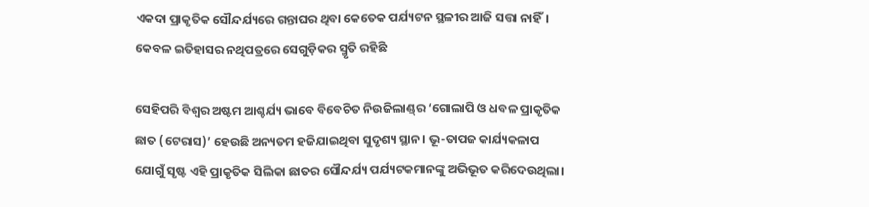ଏକଦା ପ୍ରାକୃତିକ ସୌନ୍ଦର୍ଯ୍ୟରେ ଗନ୍ତାଘର ଥିବା କେତେକ ପର୍ଯ୍ୟଟନ ସ୍ଥଳୀର ଆଜି ସତ୍ତା ନାହିଁ। କେବଳ ଇତିହାସର ନଥିପତ୍ରରେ ସେଗୁଡ଼ିକର ସ୍ମୃତି ରହିଛି

ସେହିପରି ବିଶ୍ବର ଅଷ୍ଟମ ଆଶ୍ଚର୍ଯ୍ୟ ଭାବେ ବିବେଚିତ ନିଉଜିଲାଣ୍ଡ୍‌ର ‘ଗୋଲାପି ଓ ଧବଳ ପ୍ରାକୃତିକ ଛାତ (ଟେରାସ)’ ହେଉଛି ଅନ୍ୟତମ ହଜିଯାଇଥିବା ସୁଦୃଶ୍ୟ ସ୍ଥାନ। ଭୂ-ତାପଜ କାର୍ଯ୍ୟକଳାପ ଯୋଗୁଁ ସୃଷ୍ଟ ଏହି ପ୍ରାକୃତିକ ସିଲିକା ଛାତର ସୌନ୍ଦର୍ଯ୍ୟ ପର୍ଯ୍ୟଟକମାନଙ୍କୁ ଅଭିଭୂତ କରିଦେଉଥିଲା।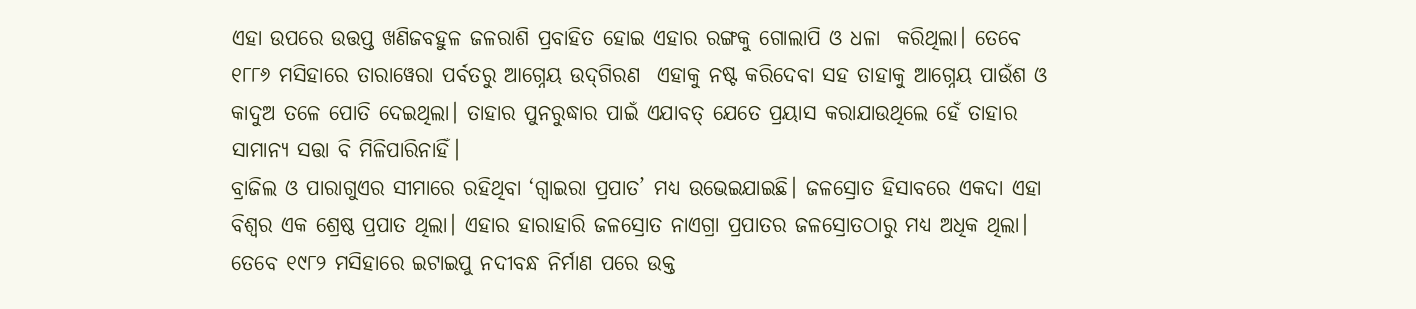ଏହା ଉପରେ ଉତ୍ତପ୍ତ ଖଣିଜବହୁଳ ଜଳରାଶି ପ୍ରବାହିତ ହୋଇ ଏହାର ରଙ୍ଗକୁ ଗୋଲାପି ଓ ଧଳା  କରିଥିଲା। ତେବେ ୧୮୮୬ ମସିହାରେ ତାରାୱେରା ପର୍ବତରୁ ଆଗ୍ନେୟ ଉଦ୍‌ଗିରଣ  ଏହାକୁ ନଷ୍ଟ କରିଦେବା ସହ ତାହାକୁ ଆଗ୍ନେୟ ପାଉଁଶ ଓ କାଦୁଅ ତଳେ ପୋତି ଦେଇଥିଲା। ତାହାର ପୁନରୁଦ୍ଧାର ପାଇଁ ଏଯାବତ୍‌ ଯେତେ ପ୍ରୟାସ କରାଯାଉଥିଲେ ହେଁ ତାହାର ସାମାନ୍ୟ ସତ୍ତା ବି ମିଳିପାରିନାହିଁ।
ବ୍ରାଜିଲ ଓ ପାରାଗୁଏର ସୀମାରେ ରହିଥିବା ‘ଗ୍ବାଇରା ପ୍ରପାତ’ ମଧ୍ୟ ଉଭେଇଯାଇଛି। ଜଳସ୍ରୋତ ହିସାବରେ ଏକଦା ଏହା ବିଶ୍ବର ଏକ ଶ୍ରେଷ୍ଠ ପ୍ରପାତ ଥିଲା। ଏହାର ହାରାହାରି ଜଳସ୍ରୋତ ନାଏଗ୍ରା ପ୍ରପାତର ଜଳସ୍ରୋତଠାରୁ ମଧ୍ୟ ଅଧିକ ଥିଲା। ତେବେ ୧୯୮୨ ମସିହାରେ ଇଟାଇପୁ ନଦୀବନ୍ଧ ନିର୍ମାଣ ପରେ ଉକ୍ତ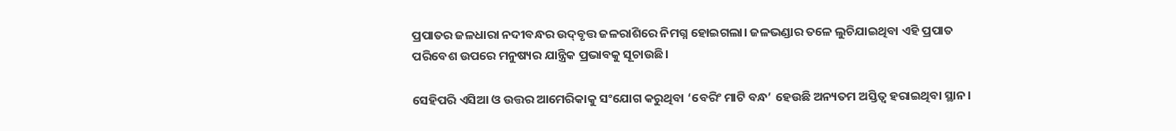ପ୍ରପାତର ଜଳଧାରା ନଦୀବନ୍ଧର ଉଦ୍‌ବୃତ୍ତ ଜଳରାଶିରେ ନିମଗ୍ନ ହୋଇଗଲା। ଜଳଭଣ୍ଡାର ତଳେ ଲୁଚିଯାଇଥିବା ଏହି ପ୍ରପାତ ପରିବେଶ ଉପରେ ମନୁଷ୍ୟର ଯାନ୍ତ୍ରିକ ପ୍ରଭାବକୁ ସୂଚାଉଛି।

ସେହିପରି ଏସିଆ ଓ ଉତ୍ତର ଆମେରିକାକୁ ସଂଯୋଗ କରୁଥିବା ‘ବେରିଂ ମାଟି ବନ୍ଧ’ ହେଉଛି ଅନ୍ୟତମ ଅସ୍ତିତ୍ବ ହରାଇଥିବା ସ୍ଥାନ।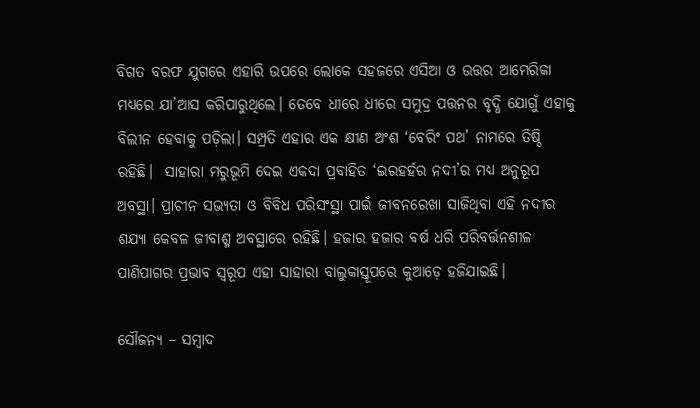ବିଗତ ବରଫ ଯୁଗରେ ଏହାରି ଉପରେ ଲୋକେ ସହଜରେ ଏସିଆ ଓ ଉତ୍ତର ଆମେରିକା ମଧ୍ୟରେ ଯା’ଆସ କରିପାରୁଥିଲେ। ତେବେ ଧୀରେ ଧୀରେ ସମୁଦ୍ର ପତ୍ତନର ବୃଦ୍ଧି ଯୋଗୁଁ ଏହାକୁ ବିଲୀନ ହେବାକୁ ପଡ଼ିଲା। ସମ୍ପ୍ରତି ଏହାର ଏକ କ୍ଷୀଣ ଅଂଶ ‘ବେରିଂ ପଥ’ ନାମରେ ତିଷ୍ଠି ରହିଛି।  ସାହାରା ମରୁଭୂମି ଦେଇ ଏକଦା ପ୍ରବାହିତ ‘ଇରହର୍ହର ନଦୀ’ର ମଧ୍ୟ ଅନୁରୂପ ଅବସ୍ଥା। ପ୍ରାଚୀନ ସଭ୍ୟତା ଓ ବିବିଧ ପରିସଂସ୍ଥା ପାଇଁ ଜୀବନରେଖା ସାଜିଥିବା ଏହି ନଦୀର ଶଯ୍ୟା କେବଳ ଜୀବାଶ୍ମ ଅବସ୍ଥାରେ ରହିଛି। ହଜାର ହଜାର ବର୍ଷ ଧରି ପରିବର୍ତ୍ତନଶୀଳ ପାଣିପାଗର ପ୍ରଭାବ ସ୍ବରୂପ ଏହା ସାହାରା ବାଲୁକାସ୍ତୂପରେ କୁଆଡ଼େ ହଜିଯାଇଛି।

ସୌଜନ୍ୟ – ସମ୍ବାଦ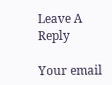Leave A Reply

Your email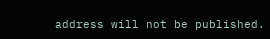address will not be published.